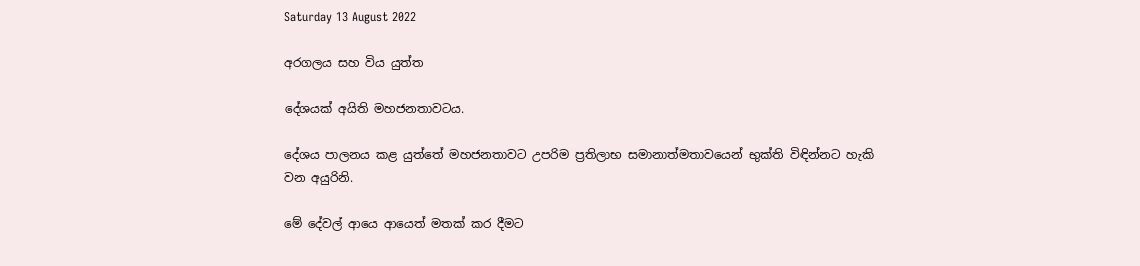Saturday 13 August 2022

අරගලය සහ විය යුත්ත

දේශයක් අයිති මහජනතාවටය.

දේශය පාලනය කළ යුත්තේ මහජනතාවට උපරිම ප්‍රතිලාභ සමානාත්මතාවයෙන් භුක්ති විඳින්නට හැකි වන අයුරිනි.

මේ දේවල් ආයෙ ආයෙත් මතක් කර දීමට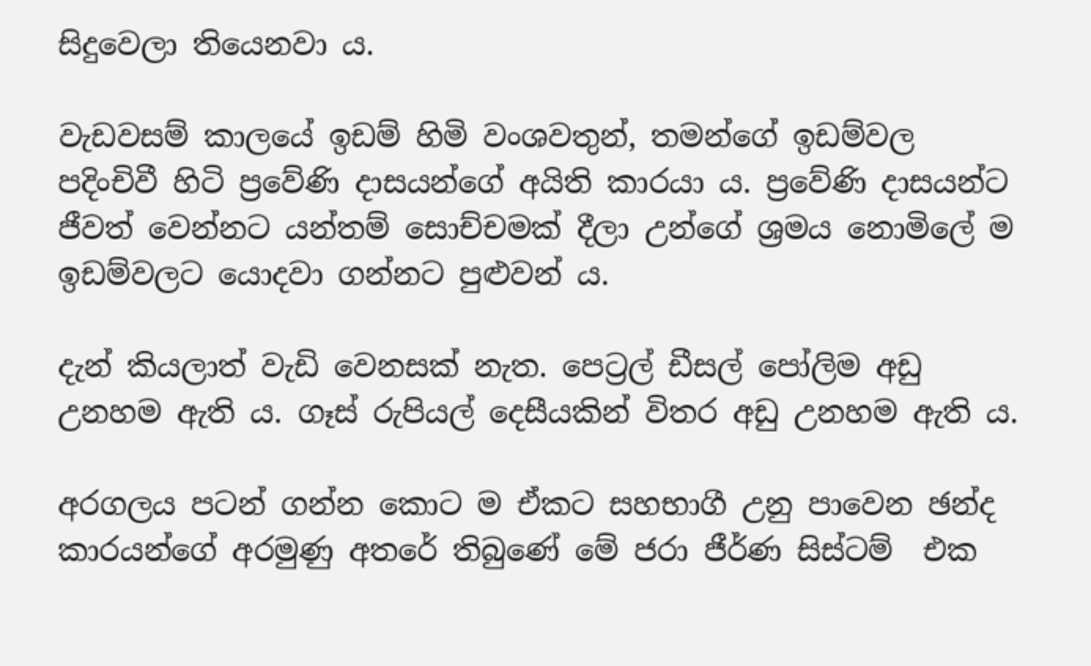සිදුවෙලා තියෙනවා ය.

වැඩවසම් කාලයේ ඉඩම් හිමි වංශවතුන්, තමන්ගේ ඉඩම්වල පදිංචිවී හිටි ප්‍රවේණි දාසයන්ගේ අයිති කාරයා ය. ප්‍රවේණි දාසයන්ට ජීවත් වෙන්නට යන්තම් සොච්චමක් දීලා උන්ගේ ශ්‍රමය නොමිලේ ම ඉඩම්වලට යොදවා ගන්නට පුළුවන් ය.

දැන් කියලාත් වැඩි වෙනසක් නැත. පෙට්‍රල් ඩීසල් පෝලිම අඩු උනහම ඇති ය. ගෑස් රුපියල් දෙසීයකින් විතර අඩු උනහම ඇති ය.

අරගලය පටන් ගන්න කොට ම ඒකට සහභාගී උනු පාවෙන ඡන්ද කාරයන්ගේ අරමුණු අතරේ තිබුණේ මේ ජරා ජීර්ණ සිස්ටම්  එක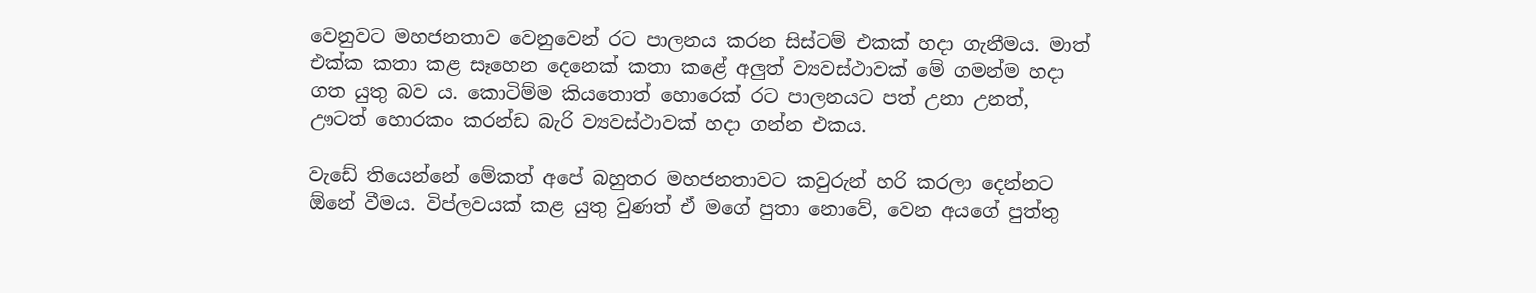වෙනුවට මහජනතාව වෙනුවෙන් රට පාලනය කරන සිස්ටම් එකක් හදා ගැනීමය. මාත් එක්ක කතා කළ සෑහෙන දෙනෙක් කතා කළේ අලුත් ව්‍යවස්ථාවක් මේ ගමන්ම හදා ගත යුතු බව ය. කොටිම්ම කියතොත් හොරෙක් රට පාලනයට පත් උනා උනත්, ඌටත් හොරකං කරන්ඩ බැරි ව්‍යවස්ථාවක් හදා ගන්න එකය.

වැඩේ තියෙන්නේ මේකත් අපේ බහුතර මහජනතාවට කවුරුන් හරි කරලා දෙන්නට ඕනේ වීමය. විප්ලවයක් කළ යුතු වුණත් ඒ මගේ පුතා නොවේ, වෙන අයගේ පුත්තු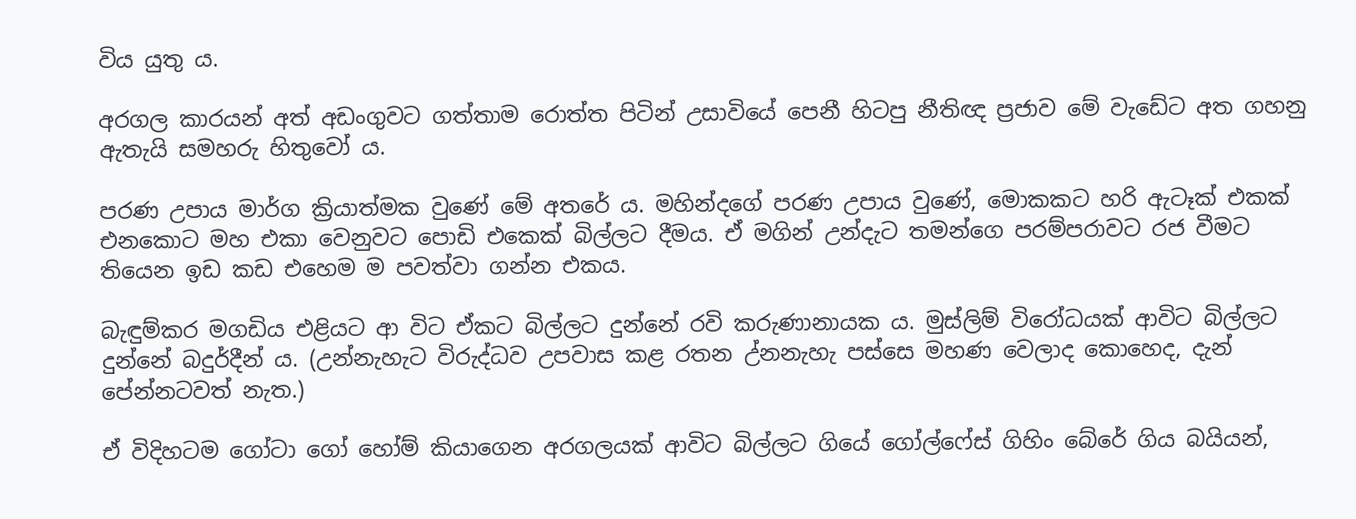විය යුතු ය.

අරගල කාරයන් අත් අඩංගුවට ගත්තාම රොත්ත පිටින් උසාවියේ පෙනී හිටපු නීතිඥ ප්‍රජාව මේ වැඩේට අත ගහනු ඇතැයි සමහරු හිතුවෝ ය.

පරණ උපාය මාර්ග ක්‍රියාත්මක වුණේ මේ අතරේ ය. මහින්දගේ පරණ උපාය වුණේ, මොකකට හරි ඇටෑක් එකක් එනකොට මහ එකා වෙනුවට පොඩි එකෙක් බිල්ලට දීමය. ඒ මගින් උන්දැට තමන්ගෙ පරම්පරාවට රජ වීමට තියෙන ඉඩ කඩ එහෙම ම පවත්වා ගන්න එකය.

බැඳුම්කර මගඩිය එළියට ආ විට ඒකට බිල්ලට දුන්නේ රවි කරුණානායක ය. මුස්ලිම් විරෝධයක් ආවිට බිල්ලට දුන්නේ බදුර්දීන් ය. (උන්නැහැට විරුද්ධව උපවාස කළ රතන උ්නනැහැ පස්සෙ මහණ වෙලාද කොහෙද, දැන් පේන්නටවත් නැත.)

ඒ විදිහටම ගෝටා ගෝ හෝම් කියාගෙන අරගලයක් ආවිට බිල්ලට ගියේ ගෝල්ෆේස් ගිහිං බේරේ ගිය බයියන්,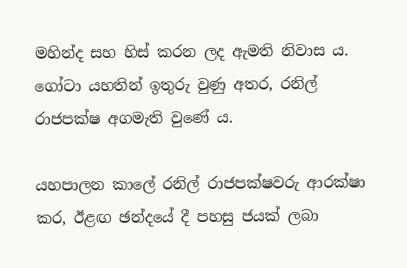මහින්ද සහ හිස් කරන ලද ඇමති නිවාස ය. ගෝටා යහතින් ඉතුරු වුණු අතර, රනිල් රාජපක්ෂ අගමැති වුණේ ය.

යහපාලන කාලේ රනිල් රාජපක්ෂවරු ආරක්ෂා කර, ඊළඟ ඡන්දයේ දී පහසු ජයක් ලබා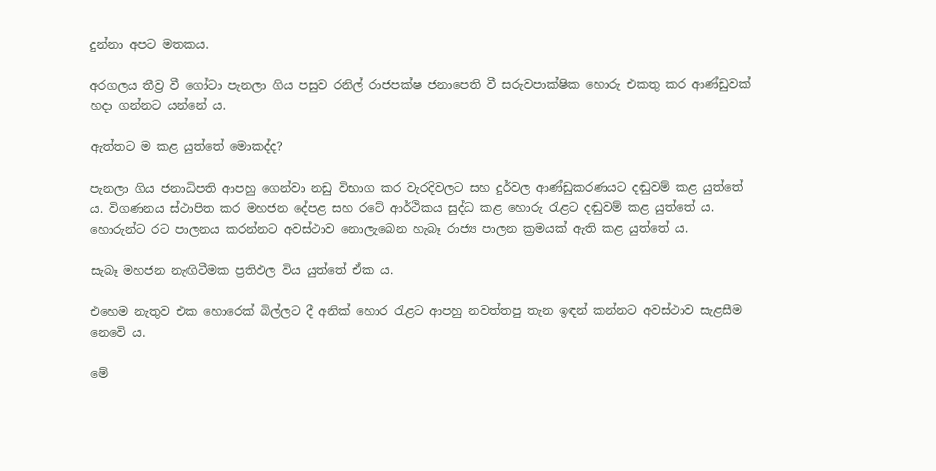දුන්නා අපට මතකය.

අරගලය තීව්‍ර වී ගෝටා පැනලා ගිය පසුව රනිල් රාජපක්ෂ ජනාපෙති වී සරුවපාක්ෂික හොරු එකතු කර ආණ්ඩුවක් හදා ගන්නට යන්නේ ය.

ඇත්තට ම කළ යුත්තේ මොකද්ද?

පැනලා ගිය ජනාධිපති ආපහු ගෙන්වා නඩු විභාග කර වැරදිවලට සහ දුර්වල ආණ්ඩුකරණයට දඬුවම් කළ යුත්තේ ය. විගණනය ස්ථාපිත කර මහජන දේපළ සහ රටේ ආර්ථිකය සුද්ධ කළ හොරු රැළට දඬුවම් කළ යුත්තේ ය. හොරුන්ට රට පාලනය කරන්නට අවස්ථාව නොලැබෙන හැබෑ රාජ්‍ය පාලන ක්‍රමයක් ඇති කළ යුත්තේ ය.

සැබෑ මහජන නැඟිටීමක ප්‍රතිඵල විය යුත්තේ ඒක ය.

එහෙම නැතුව එක හොරෙක් බිල්ලට දී අනික් හොර රැළට ආපහු නවත්තපු තැන ඉඳන් කන්නට අවස්ථාව සැළසීම නෙවෙි ය.

මේ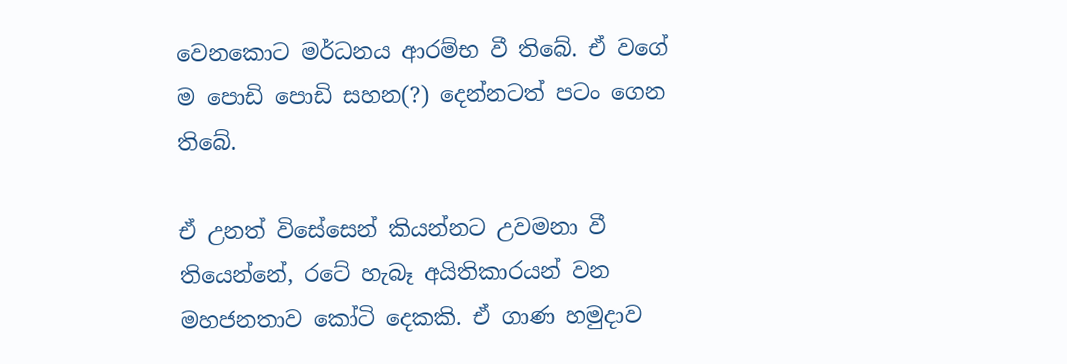වෙනකොට මර්ධනය ආරම්භ වී තිබේ. ඒ වගේ ම පොඩි පොඩි සහන(?) දෙන්නටත් පටං ගෙන තිබේ.

ඒ උනත් විසේසෙන් කියන්නට උවමනා වී තියෙන්නේ, රටේ හැබෑ අයිතිකාරයන් වන මහජනතාව කෝටි දෙකකි. ඒ ගාණ හමුදාව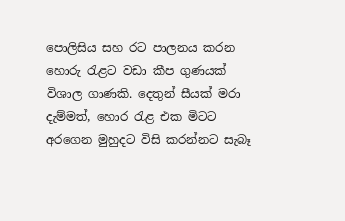පොලිසිය සහ රට පාලනය කරන හොරු රැළට වඩා කීප ගුණයක් විශාල ගාණකි. දෙතුන් සීයක් මරා දැම්මත්, හොර රැළ එක මිටට අරගෙන මුහුදට විසි කරන්නට සැබෑ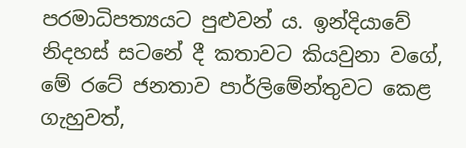පරමාධිපත්‍යයට පුළුවන් ය. ඉන්දියාවේ නිදහස් සටනේ දී කතාවට කියවුනා වගේ, මේ රටේ ජනතාව පාර්ලිමේන්තුවට කෙළ ගැහුවත්,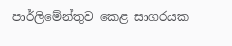පාර්ලිමේන්තුව කෙළ සාගරයක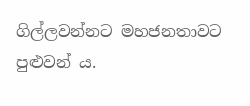ගිල්ලවන්නට මහජනතාවට පුළුවන් ය.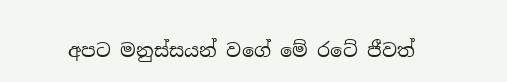අපට මනුස්සයන් වගේ මේ රටේ ජීවත්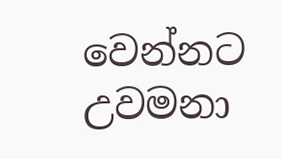වෙන්නට උවමනා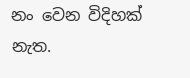නං වෙන විදිහක් නැත.